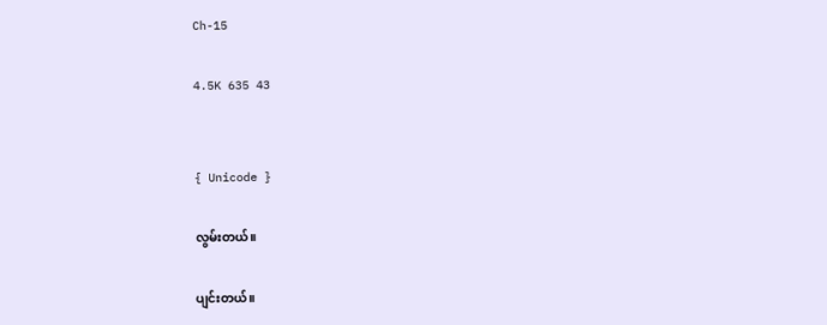Ch-15

4.5K 635 43


{ Unicode }

လွမ်းတယ်။

ပျင်းတယ်။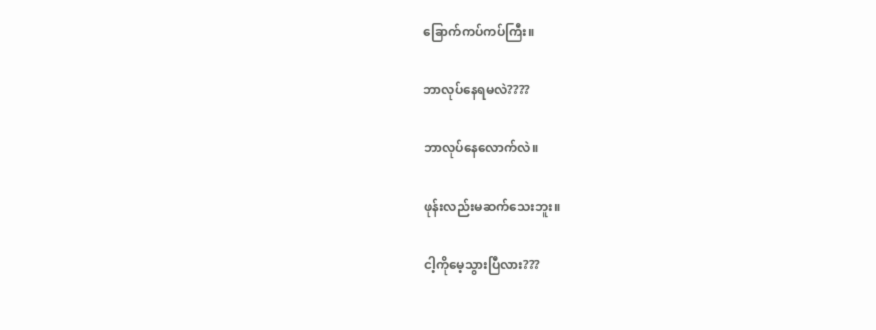ခြောက်ကပ်ကပ်ကြီး။

ဘာလုပ်နေရမလဲ????

ဘာလုပ်နေလောက်လဲ။

ဖုန်းလည်းမဆက်သေးဘူး။

ငါ့ကိုမေ့သွားပြီလား???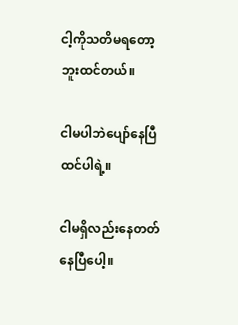ငါ့ကိုသတိမရတော့ဘူးထင်တယ်။

ငါမပါဘဲပျော်နေပြီထင်ပါရဲ့။

ငါမရှိလည်းနေတတ်နေပြီပေါ့။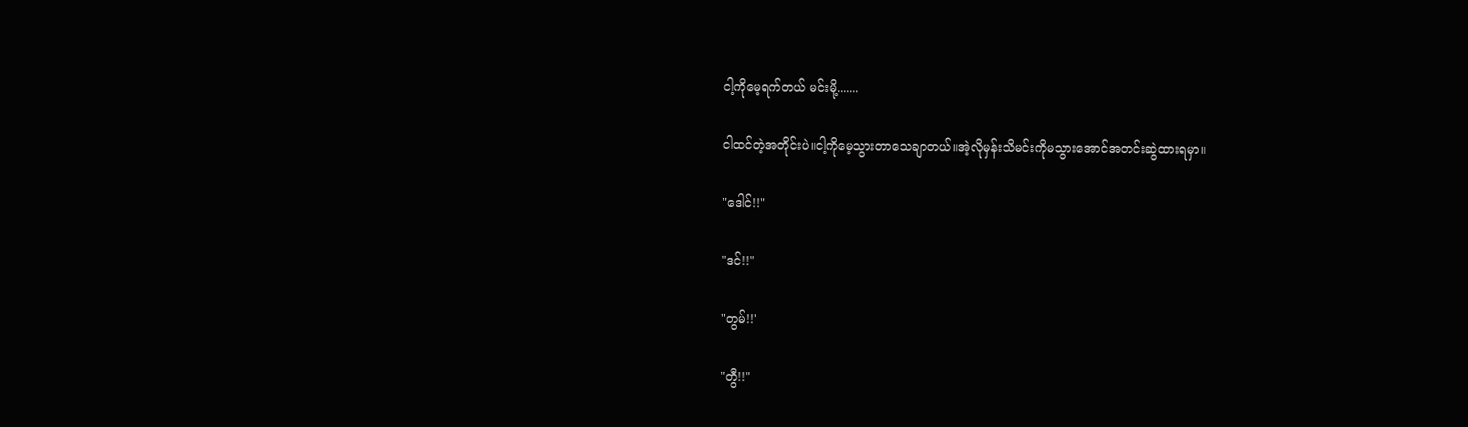ငါ့ကိုမေ့ရက်တယ် မင်းမို့.......

ငါထင်တဲ့အတိုင်းပဲ။ငါ့ကိုမေ့သွားတာသေချာတယ်။အဲ့လိုမှန်းသိမင်းကိုမသွားအောင်အတင်းဆွဲထားရမှာ။

"ဒေါင်!!"

"ဒင်!!"

"တွမ်!!'

"တွီ!!"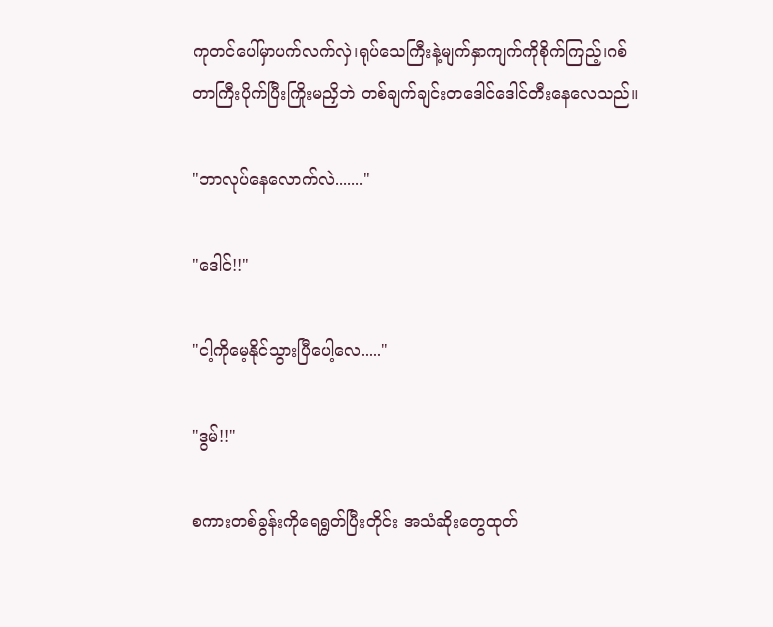ကုတင်ပေါ်မှာပက်လက်လှဲ၊ရုပ်သေကြီးနဲ့မျက်နှာကျက်ကိုစိုက်ကြည့်၊ဂစ်တာကြီးပိုက်ပြီးကြိုးမညှိဘဲ တစ်ချက်ချင်းတဒေါင်ဒေါင်တီးနေလေသည်။

"ဘာလုပ်နေလောက်လဲ......."

"ဒေါင်!!"

"ငါ့ကိုမေ့နိုင်သွားပြီပေါ့လေ....."

"ဒွမ်!!"

စကားတစ်ခွန်းကိုရေရွတ်ပြီးတိုင်း အသံဆိုးတွေထုတ်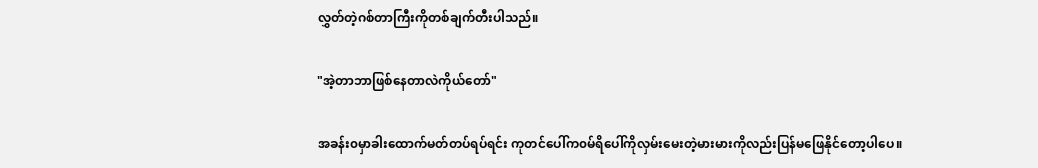လွှတ်တဲ့ဂစ်တာကြီးကိုတစ်ချက်တီးပါသည်။

"အဲ့တာဘာဖြစ်နေတာလဲကိုယ်တော်"

အခန်း၀မှာခါးထောက်မတ်တပ်ရပ်ရင်း ကုတင်ပေါ်က၀မ်ရိပေါ်ကိုလှမ်းမေးတဲ့မားမားကိုလည်းပြန်မဖြေနိုင်တော့ပါပေ။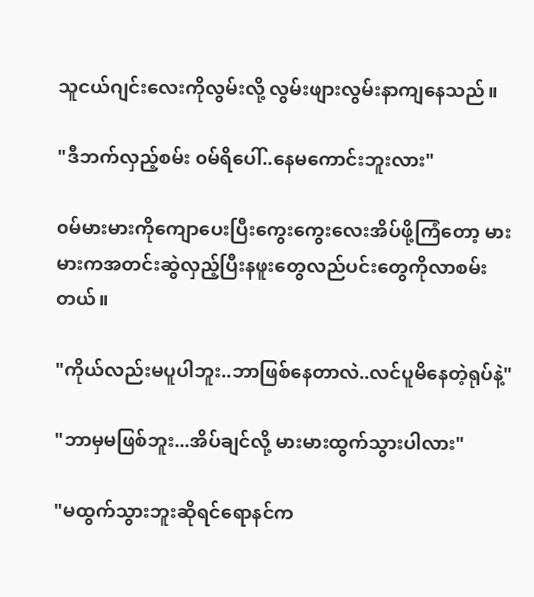သူငယ်ဂျင်းလေးကိုလွမ်းလို့ လွမ်းဖျားလွမ်းနာကျနေသည်။

"ဒီဘက်လှည့်စမ်း ၀မ်ရိပေါ်..နေမကောင်းဘူးလား"

၀မ်မားမားကိုကျောပေးပြီးကွေးကွေးလေးအိပ်ဖို့ကြံတော့ မားမားကအတင်းဆွဲလှည့်ပြီးနဖူးတွေလည်ပင်းတွေကိုလာစမ်းတယ်။

"ကိုယ်လည်းမပူပါဘူး..ဘာဖြစ်နေတာလဲ..လင်ပူမိနေတဲ့ရုပ်နဲ့"

"ဘာမှမဖြစ်ဘူး...အိပ်ချင်လို့ မားမားထွက်သွားပါလား"

"မထွက်သွားဘူးဆိုရင်ရောနင်က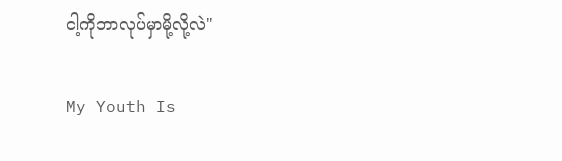ငါ့ကိုဘာလုပ်မှာမို့လို့လဲ"

My Youth Is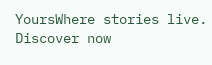YoursWhere stories live. Discover now